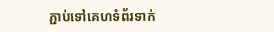ភ្ជាប់ទៅគេហទំព័រទាក់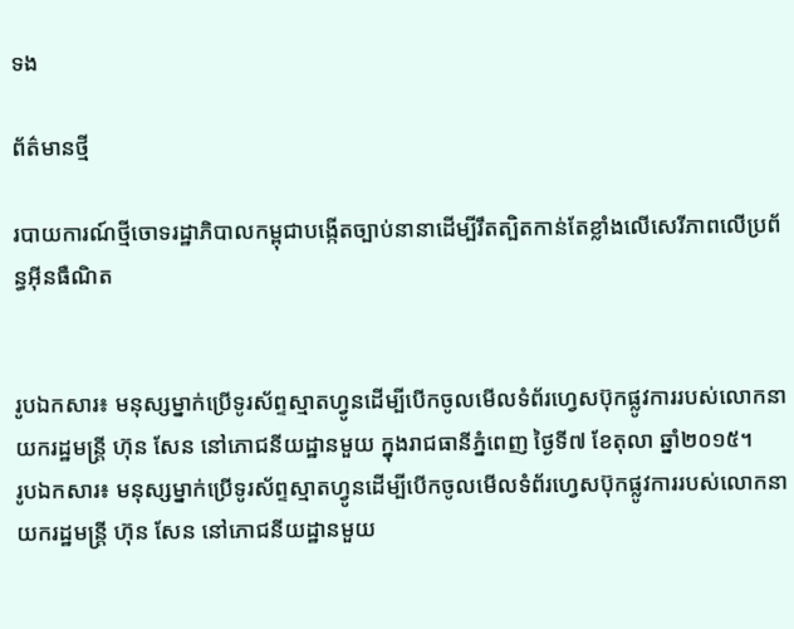ទង

ព័ត៌មានថ្មី

របាយការណ៍ថ្មីចោទរដ្ឋាភិបាលកម្ពុជាបង្កើតច្បាប់នានាដើម្បីរឹតត្បិតកាន់តែខ្លាំងលើសេរីភាពលើប្រព័ន្ធអ៊ីនធឺណិត


រូបឯកសារ៖ មនុស្សម្នាក់ប្រើទូរស័ព្ទស្មាតហ្វូនដើម្បីបើកចូលមើលទំព័រហ្វេសប៊ុកផ្លូវការរបស់លោកនាយករដ្ឋមន្ត្រី ហ៊ុន សែន នៅភោជនីយដ្ឋានមួយ ក្នុងរាជធានីភ្នំពេញ ថ្ងៃទី៧ ខែតុលា ឆ្នាំ២០១៥។
រូបឯកសារ៖ មនុស្សម្នាក់ប្រើទូរស័ព្ទស្មាតហ្វូនដើម្បីបើកចូលមើលទំព័រហ្វេសប៊ុកផ្លូវការរបស់លោកនាយករដ្ឋមន្ត្រី ហ៊ុន សែន នៅភោជនីយដ្ឋានមួយ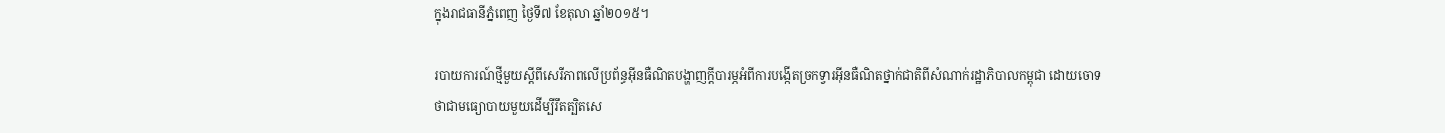ក្នុងរាជធានីភ្នំពេញ ថ្ងៃទី៧ ខែតុលា ឆ្នាំ២០១៥។

របាយការណ៍ថ្មីមួយស្តីពីសេរីភាពលើប្រព័ន្ធអ៊ីនធឺណិតបង្ហាញក្តីបារម្ភអំពីការបង្កើតច្រកទ្វារអ៊ីនធឺណិតថ្នាក់ជាតិពីសំណាក់រដ្ឋាភិបាលកម្ពុជា ដោយចោទថាជាមធ្យោបាយមួយដើម្បីរឹតត្បិតសេ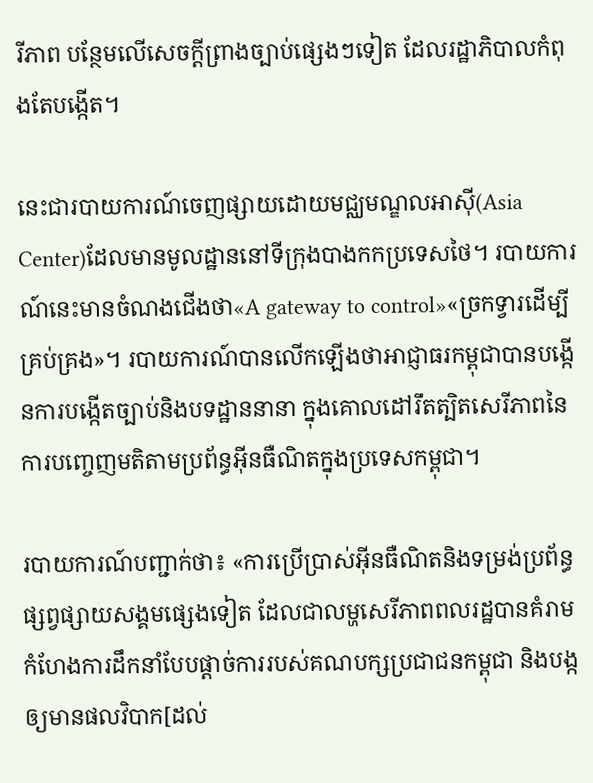រីភាព បន្ថែមលើសេចក្តីព្រាងច្បាប់ផ្សេងៗទៀត ដែលរដ្ឋាភិបាលកំពុងតែបង្កើត។

នេះជារបាយការណ៍ចេញផ្សាយដោយមជ្ឈមណ្ឌលអាស៊ី(Asia Center)ដែលមានមូលដ្ឋាននៅទីក្រុងបាងកកប្រទេសថៃ។ របាយការណ៍នេះមានចំណងជើងថា«A gateway to control»«ច្រកទ្វារដើម្បីគ្រប់គ្រង»។ របាយការណ៍បានលើកឡើងថាអាជ្ញាធរកម្ពុជាបានបង្កើនការបង្កើតច្បាប់និងបទដ្ឋាននានា ក្នុងគោលដៅរឹតត្បិតសេរីភាពនៃការបញ្ចេញមតិតាមប្រព័ន្ធអ៊ីនធឺណិតក្នុងប្រទេសកម្ពុជា។

របាយការណ៍បញ្ជាក់ថា៖ «ការប្រើប្រាស់អ៊ីនធឺណិតនិងទម្រង់ប្រព័ន្ធផ្សព្វផ្សាយសង្គមផ្សេងទៀត ដែលជាលម្ហសេរីភាពពលរដ្ឋបានគំរាមកំហែងការដឹកនាំបែបផ្តាច់ការរបស់គណបក្សប្រជាជនកម្ពុជា និងបង្កឲ្យមានផលវិបាក[ដល់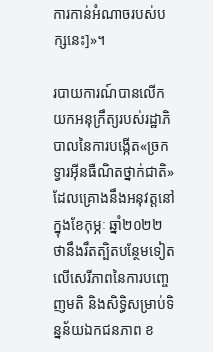ការកាន់អំណាចរបស់បក្សនេះ]»។

របាយការណ៍បានលើកយកអនុក្រឹត្យរបស់រដ្ឋាភិបាលនៃការបង្កើត«ច្រកទ្វារអ៊ីនធឺណិតថ្នាក់ជាតិ»ដែលគ្រោងនឹងអនុវត្តនៅក្នុងខែកុម្ភៈ ឆ្នាំ២០២២ ថានឹងរឹតត្បិតបន្ថែមទៀតលើសេរីភាពនៃការបញ្ចេញមតិ និងសិទ្ធិសម្រាប់ទិន្នន័យឯកជនភាព ខ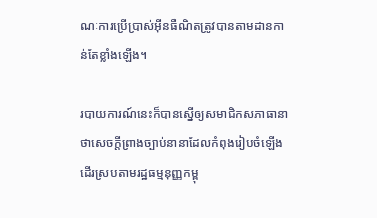ណៈការប្រើប្រាស់អ៊ីនធឺណិតត្រូវបានតាមដានកាន់តែខ្លាំងឡើង។

របាយការណ៍នេះក៏បានស្នើឲ្យសមាជិកសភាធានាថាសេចក្តីព្រាងច្បាប់នានាដែលកំពុងរៀបចំឡើង ដើរស្របតាមរដ្ឋធម្មនុញ្ញកម្ពុ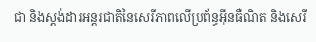ជា និងស្តង់ដារអន្តរជាតិនៃសេរីភាពលើប្រព័ន្ធអ៊ីនធឺណិត និងសេរី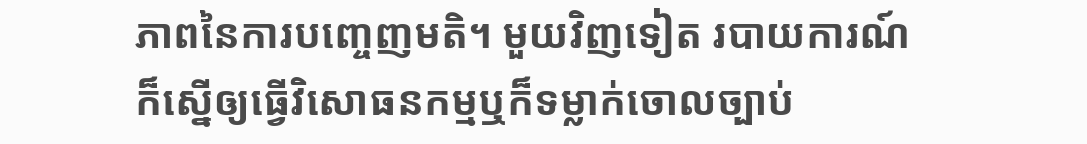ភាពនៃការបញ្ចេញមតិ។ មួយវិញទៀត របាយការណ៍ក៏ស្នើឲ្យធ្វើវិសោធនកម្មឬក៏ទម្លាក់ចោលច្បាប់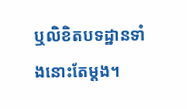ឬលិខិតបទដ្ឋានទាំងនោះតែម្តង។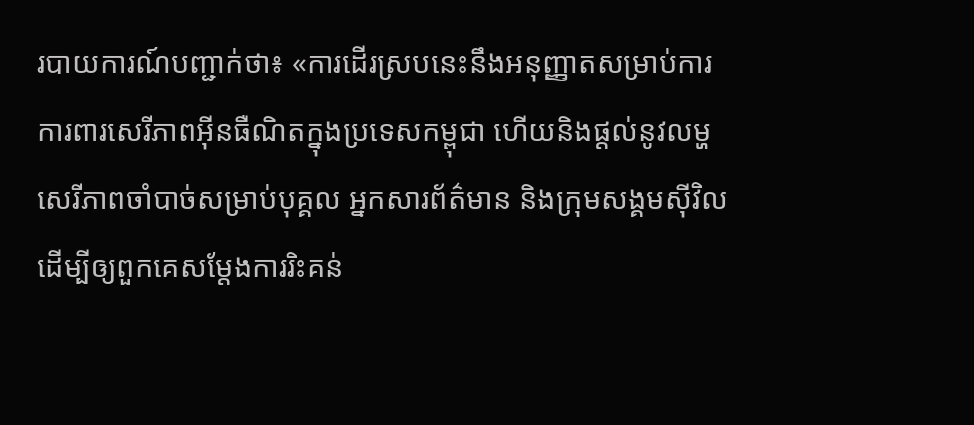របាយការណ៍បញ្ជាក់ថា៖ «ការដើរស្របនេះនឹងអនុញ្ញាតសម្រាប់ការការពារសេរីភាពអ៊ីនធឺណិតក្នុងប្រទេសកម្ពុជា ហើយនិងផ្តល់នូវលម្ហសេរីភាពចាំបាច់សម្រាប់បុគ្គល អ្នកសារព័ត៌មាន និងក្រុមសង្គមស៊ីវិល ដើម្បីឲ្យពួកគេសម្តែងការរិះគន់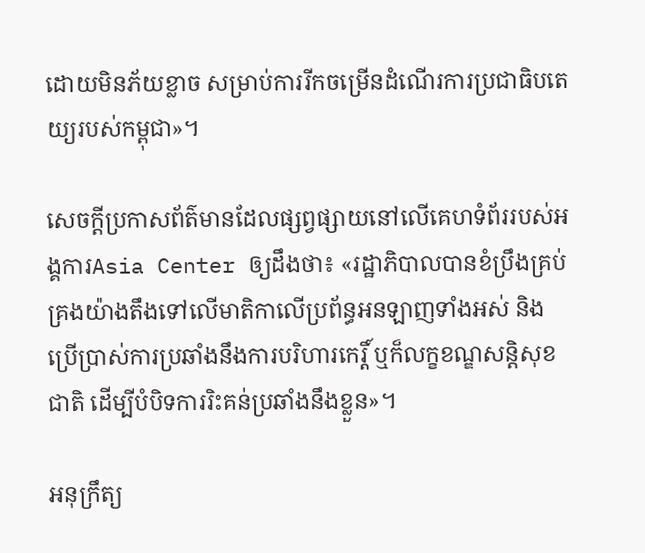ដោយមិនភ័យខ្លាច សម្រាប់ការរីកចម្រើនដំណើរការប្រជាធិបតេយ្យរបស់កម្ពុជា»។

សេចក្តីប្រកាសព័ត៌មានដែលផ្សព្វផ្សាយនៅលើគេហទំព័ររបស់អង្គការAsia Center ឲ្យដឹងថា៖ «រដ្ឋាភិបាលបានខំប្រឹងគ្រប់គ្រងយ៉ាងតឹងទៅលើមាតិកាលើប្រព័ន្ធអនឡាញទាំងអស់ និងប្រើប្រាស់ការប្រឆាំងនឹងការបរិហារកេរ្តិ៍ ឬក៏លក្ខខណ្ឌសន្តិសុខជាតិ ដើម្បីបំបិទការរិះគន់ប្រឆាំងនឹងខ្លួន»។

អនុក្រឹត្យ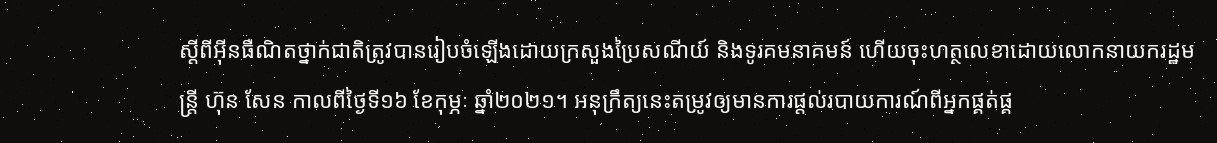ស្តីពីអ៊ីនធឺណិតថ្នាក់ជាតិត្រូវបានរៀបចំឡើងដោយក្រសួងប្រៃសណីយ៍ និងទូរគមនាគមន៍ ហើយចុះហត្ថលេខាដោយលោកនាយករដ្ឋមន្រ្តី ហ៊ុន សែន កាលពីថ្ងៃទី១៦ ខែកុម្ភៈ ឆ្នាំ២០២១។ អនុក្រឹត្យនេះតម្រូវឲ្យមានការផ្តល់របាយការណ៍ពីអ្នកផ្គត់ផ្គ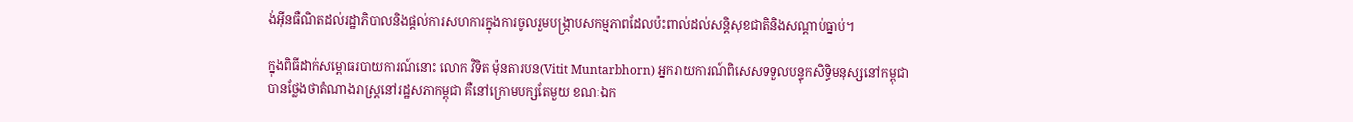ង់អ៊ីនធឺណិតដល់រដ្ឋាភិបាលនិងផ្តល់ការសហការក្នុងការចូលរួមបង្រ្កាបសកម្មភាពដែលប៉ះពាល់ដល់សន្តិសុខជាតិនិងសណ្តាប់ធ្នាប់។

ក្នុងពិធីដាក់សម្ពោធរបាយការណ៍នោះ លោក វិទិត ម៉ុនតារបន(Vitit Muntarbhorn) អ្នករាយការណ៍ពិសេសទទួលបន្ទុកសិទ្ធិមនុស្សនៅកម្ពុជាបានថ្លែងថាតំណាងរាស្រ្តនៅរដ្ឋសភាកម្ពុជា គឺនៅក្រោមបក្សតែមួយ ខណៈឯក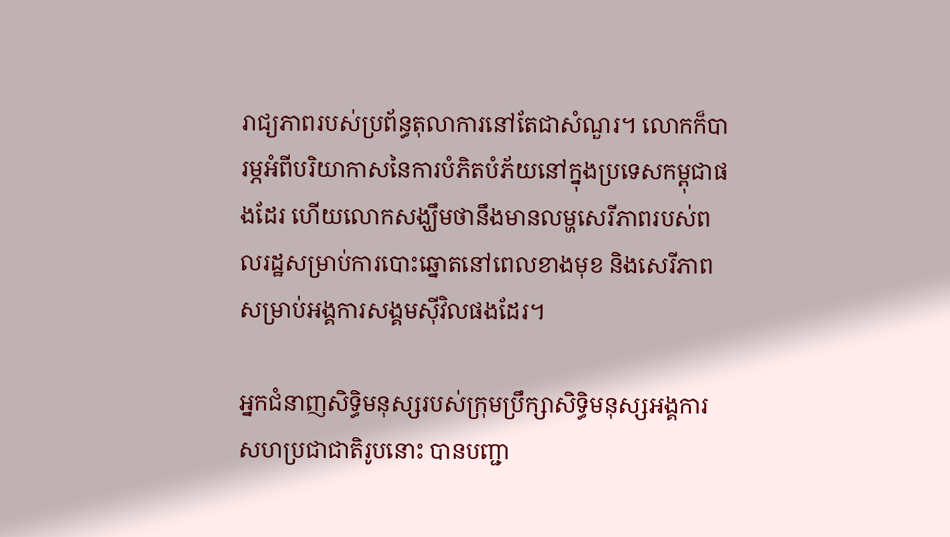រាជ្យភាពរបស់ប្រព័ន្ធតុលាការនៅតែជាសំណួរ។ លោកក៏បារម្ភអំពីបរិយាកាសនៃការបំភិតបំភ័យនៅក្នុងប្រទេសកម្ពុជាផងដែរ ហើយលោកសង្ឃឹមថានឹងមានលម្ហសេរីភាពរបស់ពលរដ្ឋសម្រាប់ការបោះឆ្នោតនៅពេលខាងមុខ និងសេរីភាពសម្រាប់អង្គការសង្គមស៊ីវិលផងដែរ។

អ្នកជំនាញសិទ្ធិមនុស្សរបស់ក្រុមប្រឹក្សាសិទ្ធិមនុស្សអង្គការសហប្រជាជាតិរូបនោះ បានបញ្ជា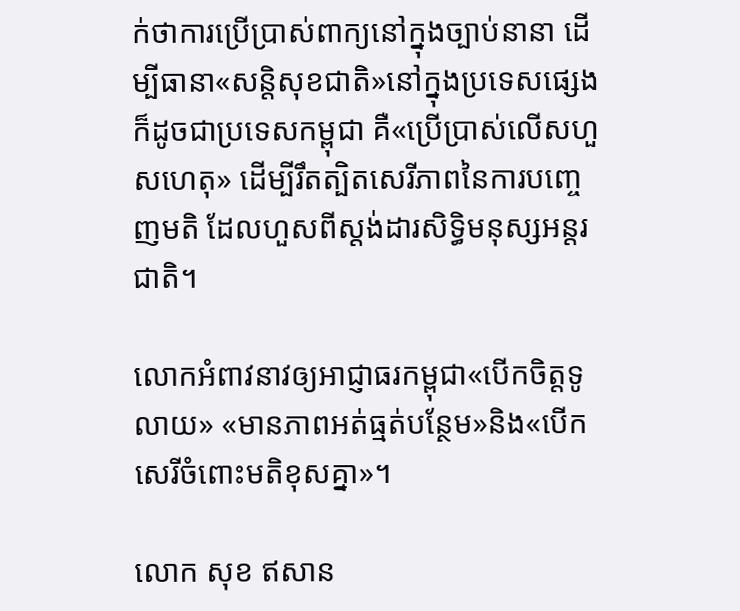ក់ថាការប្រើប្រាស់ពាក្យនៅក្នុងច្បាប់នានា ដើម្បីធានា«សន្តិសុខជាតិ»នៅក្នុងប្រទេសផ្សេង ក៏ដូចជាប្រទេសកម្ពុជា គឺ«ប្រើប្រាស់លើសហួសហេតុ» ដើម្បីរឹតត្បិតសេរីភាពនៃការបញ្ចេញមតិ ដែលហួសពីស្តង់ដារសិទ្ធិមនុស្សអន្តរជាតិ។

លោកអំពាវនាវឲ្យអាជ្ញាធរកម្ពុជា«បើកចិត្តទូលាយ» «មានភាពអត់ធ្មត់បន្ថែម»និង«បើកសេរីចំពោះមតិខុសគ្នា»។

លោក សុខ ឥសាន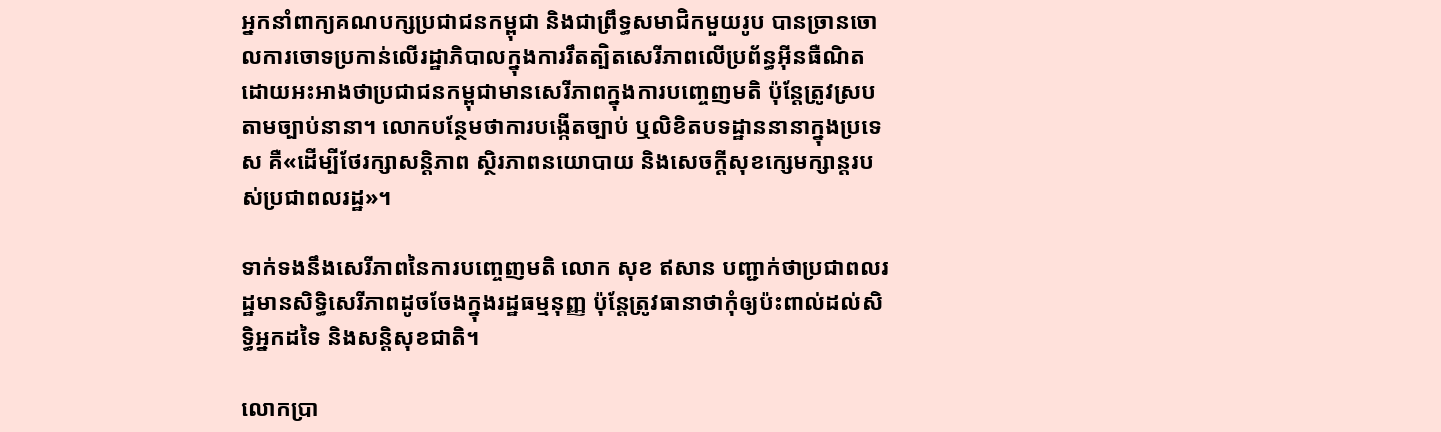អ្នកនាំពាក្យគណបក្សប្រជាជនកម្ពុជា និងជាព្រឹទ្ធសមាជិកមួយរូប បានច្រានចោលការចោទប្រកាន់លើរដ្ឋាភិបាលក្នុងការរឹតត្បិតសេរីភាពលើប្រព័ន្ធអ៊ីនធឺណិត ដោយអះអាងថាប្រជាជនកម្ពុជាមានសេរីភាពក្នុងការបញ្ចេញមតិ ប៉ុន្តែត្រូវស្របតាមច្បាប់នានា។ លោកបន្ថែមថាការបង្កើតច្បាប់ ឬលិខិតបទដ្ឋាននានាក្នុងប្រទេស គឺ«ដើម្បីថែរក្សាសន្តិភាព ស្ថិរភាពនយោបាយ និងសេចក្តីសុខក្សេមក្សាន្តរបស់ប្រជាពលរដ្ឋ»។

ទាក់ទងនឹងសេរីភាពនៃការបញ្ចេញមតិ លោក សុខ ឥសាន បញ្ជាក់ថាប្រជាពលរដ្ឋមានសិទ្ធិសេរីភាពដូចចែងក្នុងរដ្ឋធម្មនុញ្ញ ប៉ុន្តែត្រូវធានាថាកុំឲ្យប៉ះពាល់ដល់សិទ្ធិអ្នកដទៃ និងសន្តិសុខជាតិ។

លោកប្រា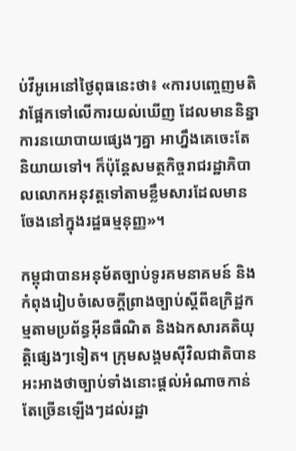ប់វីអូអេនៅថ្ងៃពុធនេះថា៖ «ការបញ្ចេញមតិ វាផ្អែកទៅលើការយល់ឃើញ ដែលមាននិន្នាការនយោបាយផ្សេងៗគ្នា អាហ្នឹងគេចេះតែនិយាយទៅ។ ក៏ប៉ុន្តែសមត្ថកិច្ចរាជរដ្ឋាភិបាលលោកអនុវត្តទៅតាមខ្លឹមសារដែលមានចែងនៅក្នុងរដ្ឋធម្មនុញ្ញ»។

កម្ពុជាបានអនុម័តច្បាប់ទូរគមនាគមន៍ និងកំពុងរៀបចំសេចក្តីព្រាងច្បាប់ស្តីពីឧក្រិដ្ឋកម្មតាមប្រព័ន្ធអ៊ីនធឺណិត និងឯកសារគតិយុត្តិផ្សេងៗទៀត។ ក្រុមសង្គមស៊ីវិលជាតិបានអះអាងថាច្បាប់ទាំងនោះផ្តល់អំណាចកាន់តែច្រើនឡើងៗដល់រដ្ឋា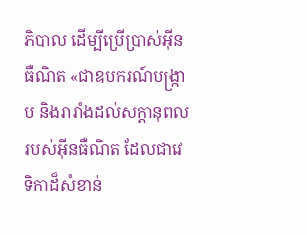ភិបាល ដើម្បីប្រើប្រាស់អ៊ីនធឺណិត «ជាឧបករណ៍បង្រ្កាប និងរារាំងដល់សក្តានុពលរបស់អ៊ីនធឺណិត ដែលជាវេទិកាដ៏សំខាន់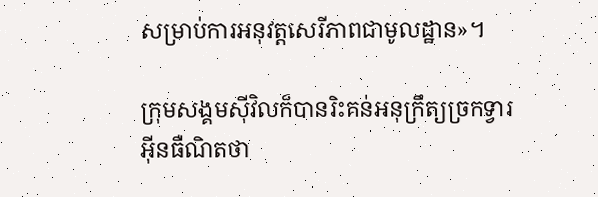សម្រាប់ការអនុវត្តសេរីភាពជាមូលដ្ឋាន»។

ក្រុមសង្គមស៊ីវិលក៏បានរិះគន់អនុក្រឹត្យច្រកទ្វារអ៊ីនធឺណិតថា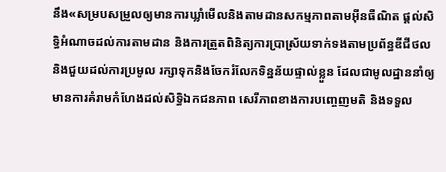នឹង«សម្របសម្រួលឲ្យមានការឃ្លាំមើលនិងតាមដានសកម្មភាពតាមអ៊ីនធឺណិត ផ្តល់សិទ្ធិអំណាចដល់ការតាមដាន និងការត្រួតពិនិត្យការប្រាស្រ័យទាក់ទងតាមប្រព័ន្ធឌីជីថល និងជួយដល់ការប្រមូល រក្សាទុកនិងចែករំលែកទិន្នន័យផ្ទាល់ខ្លួន ដែលជាមូលដ្ឋាននាំឲ្យមានការគំរាមកំហែងដល់សិទ្ធិឯកជនភាព សេរីភាពខាងការបញ្ចេញមតិ និងទទួល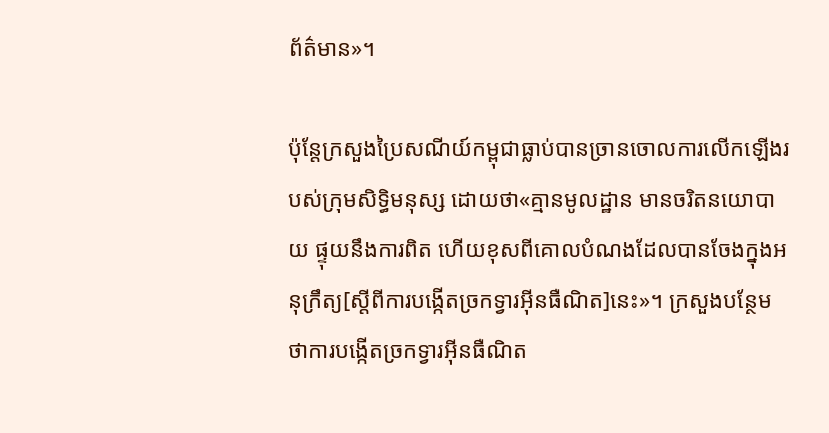ព័ត៌មាន»។

ប៉ុន្តែក្រសួងប្រៃសណីយ៍កម្ពុជាធ្លាប់បានច្រានចោលការលើកឡើងរបស់ក្រុមសិទ្ធិមនុស្ស ដោយថា«គ្មានមូលដ្ឋាន មានចរិតនយោបាយ ផ្ទុយនឹងការពិត ហើយខុសពីគោលបំណងដែលបានចែងក្នុងអនុក្រឹត្យ[ស្តីពីការបង្កើតច្រកទ្វារអ៊ីនធឺណិត]នេះ»។ ក្រសួងបន្ថែមថាការបង្កើតច្រកទ្វារអ៊ីនធឺណិត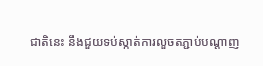ជាតិនេះ នឹងជួយទប់ស្កាត់ការលួចតភ្ជាប់បណ្តាញ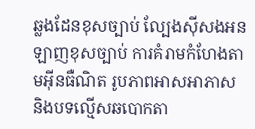ឆ្លងដែនខុសច្បាប់ ល្បែងស៊ីសងអនឡាញខុសច្បាប់ ការគំរាមកំហែងតាមអ៊ីនធឺណិត រូបភាពអាសអាភាស និងបទល្មើសឆបោកតា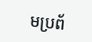មប្រព័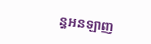ន្ធអនឡាញ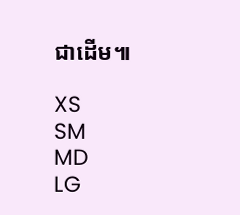ជាដើម៕

XS
SM
MD
LG